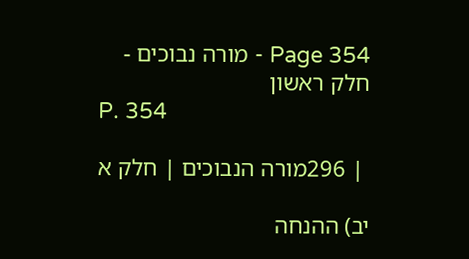Page 354 - מורה נבוכים - חלק ראשון
P. 354

 | 296מורה הנבוכים | חלק א

יב) ההנחה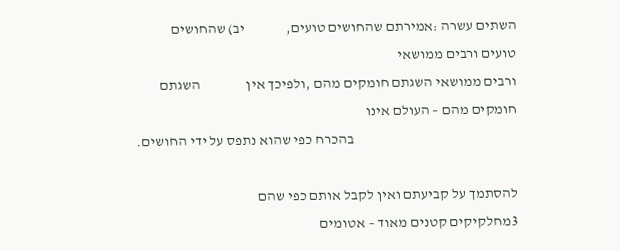השתים עשרה :אמירתם שהחושים טועים,              יב) שהחושים טועים ורבים ממושאי
ורבים ממושאי השגתם חומקים מהם ,ולפיכך אין                השגתם חומקים מהם – העולם אינו
                                                         בהכרח כפי שהוא נתפס על ידי החושים.

להסתמך על קביעתם ואין לקבל אותם כפי שהם                   3מחלקיקים קטנים מאוד – אטומים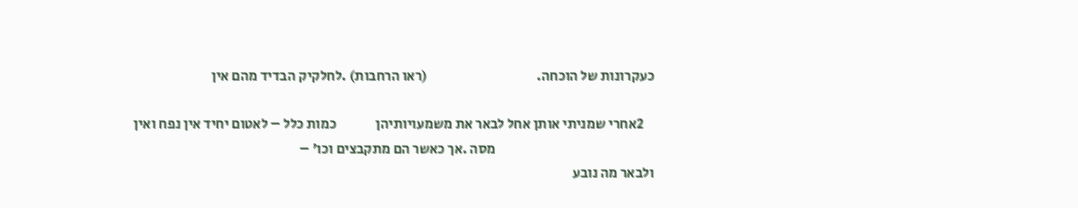כעקרונות של הוכחה.                                       (ראו הרחבות) .לחלקיק הבדיד מהם אין

    2אחרי שמניתי אותן אחל לבאר את משמעויותיהן              כמות כלל – לאטום יחיד אין נפח ואין
                                                         מסה .אך כאשר הם מתקבצים וכו' –
ולבאר מה נובע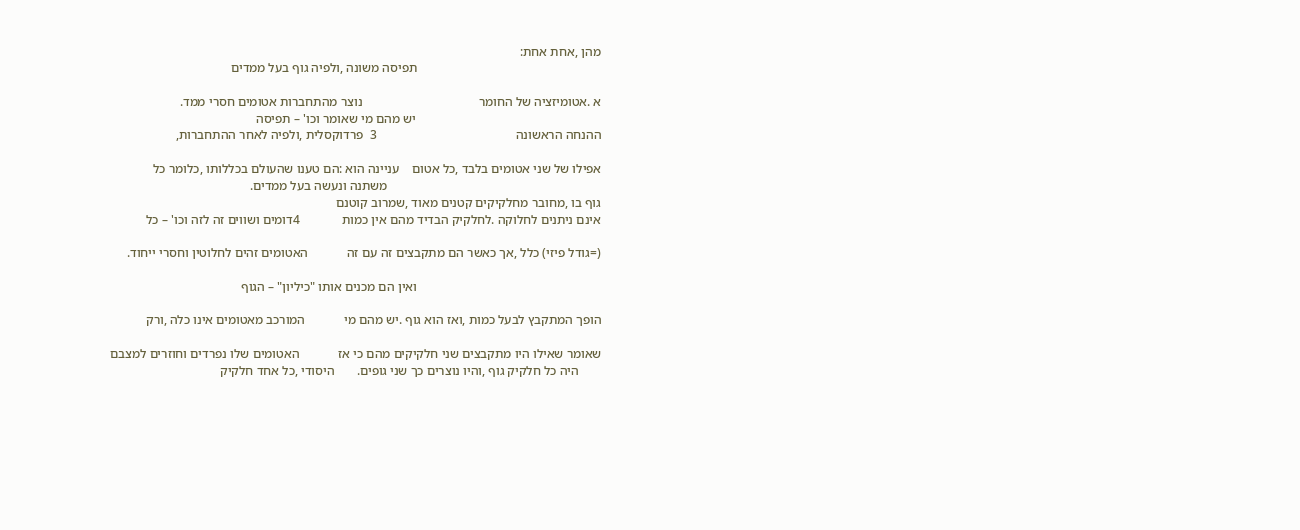מהן ,אחת אחת:
                                                         תפיסה משונה ,ולפיה גוף בעל ממדים

א .אטומיזציה של החומר                                    נוצר מהתחברות אטומים חסרי ממד.
                                                         יש מהם מי שאומר וכו' – תפיסה
ההנחה הראשונה                                           3  פרדוקסלית ,ולפיה לאחר ההתחברות,

אפילו של שני אטומים בלבד ,כל אטום    עניינה הוא :הם טענו שהעולם בכללותו ,כלומר כל
                                                                  משתנה ונעשה בעל ממדים.
גוף בו ,מחובר מחלקיקים קטנים מאוד ,שמרוב קוטנם
אינם ניתנים לחלוקה .לחלקיק הבדיד מהם אין כמות             4דומים ושווים זה לזה וכו' – כל

(=גודל פיזי) כלל ,אך כאשר הם מתקבצים זה עם זה            האטומים זהים לחלוטין וחסרי ייחוד.

                                                         ואין הם מכנים אותו "כיליון" – הגוף

הופך המתקבץ לבעל כמות ,ואז הוא גוף .יש מהם מי            המורכב מאטומים אינו כלה ,ורק

שאומר שאילו היו מתקבצים שני חלקיקים מהם כי אז            האטומים שלו נפרדים וחוזרים למצבם
       היה כל חלקיק גוף ,והיו נוצרים כך שני גופים.       היסודי ,כל אחד חלקיק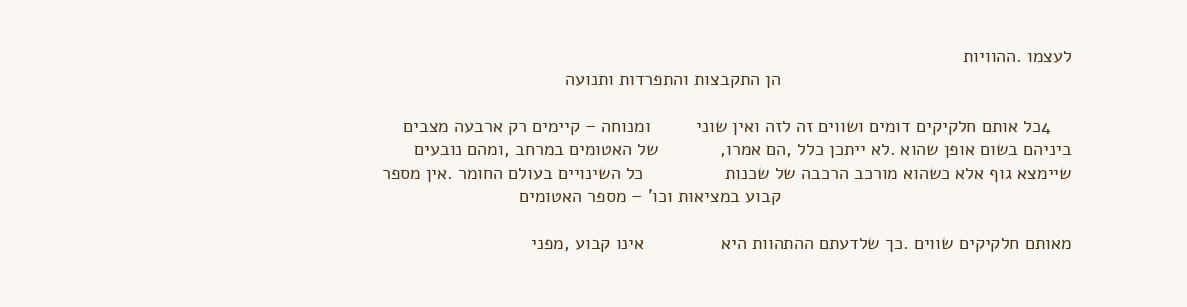לעצמו .ההוויות
                                                         הן התקבצות והתפרדות ותנועה

    4כל אותם חלקיקים דומים ושווים זה לזה ואין שוני         ומנוחה – קיימים רק ארבעה מצבים
ביניהם בשום אופן שהוא .לא ייתכן כלל ,הם אמרו,            של האטומים במרחב ,ומהם נובעים
שיימצא גוף אלא כשהוא מורכב הרכבה של שכנות                כל השינויים בעולם החומר .אין מספר
                                                         קבוע במציאות וכו' – מספר האטומים

מאותם חלקיקים שווים .כך שלדעתם ההתהוות היא               אינו קבוע ,מפני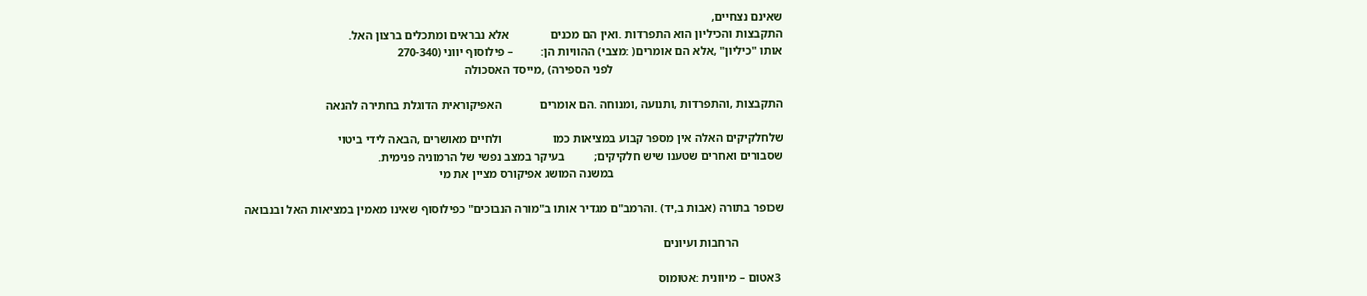שאינם נצחיים,
התקבצות והכיליון הוא התפרדות .ואין הם מכנים              אלא נבראים ומתכלים ברצון האל.
אותו "כיליון" ,אלא הם אומרים( :מצבי) ההוויות הן:         – פילוסוף יווני (270-340
                                                         לפני הספירה) ,מייסד האסכולה

התקבצות ,והתפרדות ,ותנועה ,ומנוחה .הם אומרים             האפיקוראית הדוגלת בחתירה להנאה

שלחלקיקים האלה אין מספר קבוע במציאות כמו                 ולחיים מאושרים ,הבאה לידי ביטוי
שסבורים ואחרים שטענו שיש חלקיקים;          בעיקר במצב נפשי של הרמוניה פנימית.
                                                         במשנה המושג אפיקורס מציין את מי

שכופר בתורה (אבות ב,יד) .והרמב"ם מגדיר אותו ב"מורה הנבוכים" כפילוסוף שאינו מאמין במציאות האל ובנבואה

               הרחבות ועיונים

 3אטום – מיוונית :אטומוס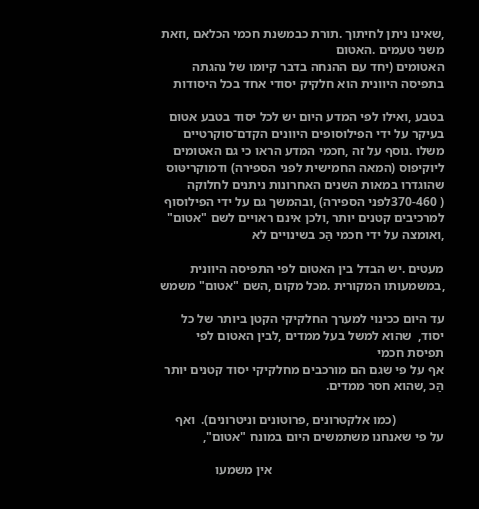,שאינו ניתן לחיתוך .תורת כבמשנת חכמי הכלאם ,וזאת משני טעמים .האטום
האטומים (יחד עם ההנחה בדבר קיומו של נהגתה בתפיסה היוונית הוא חלקיק יסודי אחד בכל היסודות

בטבע ,ואילו לפי המדע היום יש לכל יסוד בטבע אטום      בעיקר על ידי הפילוסופים היוונים הקדם־סוקרטיים
משלו .נוסף על זה ,חכמי המדע הראו כי גם האטומים       ליוקיפוס (המאה החמישית לפני הספירה) ודמוקריטּוס
שהוגדרו במאות השנים האחרונות ניתנים לחלוקה           ( 370-460לפני הספירה) ,ובהמשך גם על ידי הפילוסוף
למרכיבים קטנים יותר ,ולכן אינם ראויים לשם "אטום"     ,ואומצה על ידי חכמי הַּכ בשינויים לא

מעטים .יש הבדל בין האטום לפי התפיסה היוונית ,במשמעותו המקורית .מכל מקום ,השם "אטום" משמש

עד היום ככינוי למערך החלקיקי הקטן ביותר של כל יסוד,  שהוא למשל בעל ממדים ,לבין האטום לפי תפיסת חכמי
אף על פי שגם הם מורכבים מחלקיקי יסוד קטנים יותר                                הַּכ ,שהוא חסר ממדים.

               (כמו אלקטרונים ,פרוטונים וניטרונים).  ואף על פי שאנחנו משתמשים היום במונח "אטום",

                                                     אין משמעו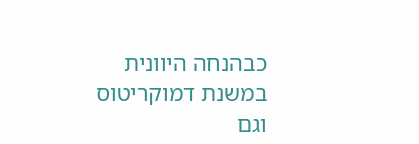כבהנחה היוונית במשנת דמוקריטוס וגם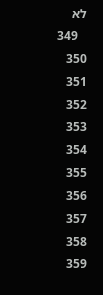לא
   349   350   351   352   353   354   355   356   357   358   359